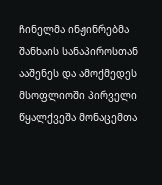ჩინელმა ინჟინრებმა შანხაის სანაპიროსთან ააშენეს და ამოქმედეს მსოფლიოში პირველი წყალქვეშა მონაცემთა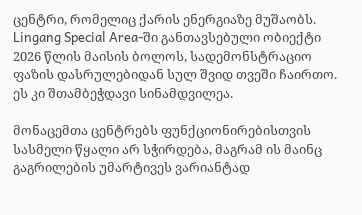ცენტრი, რომელიც ქარის ენერგიაზე მუშაობს. Lingang Special Area-ში განთავსებული ობიექტი 2026 წლის მაისის ბოლოს, სადემონსტრაციო ფაზის დასრულებიდან სულ შვიდ თვეში ჩაირთო. ეს კი შთამბეჭდავი სინამდვილეა.

მონაცემთა ცენტრებს ფუნქციონირებისთვის სასმელი წყალი არ სჭირდება, მაგრამ ის მაინც გაგრილების უმარტივეს ვარიანტად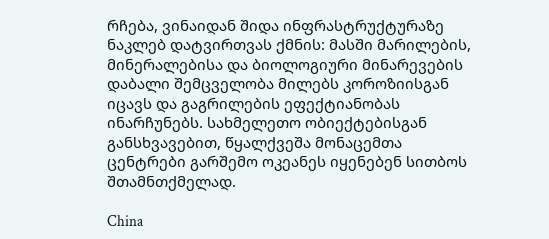რჩება, ვინაიდან შიდა ინფრასტრუქტურაზე ნაკლებ დატვირთვას ქმნის: მასში მარილების, მინერალებისა და ბიოლოგიური მინარევების დაბალი შემცველობა მილებს კოროზიისგან იცავს და გაგრილების ეფექტიანობას ინარჩუნებს. სახმელეთო ობიექტებისგან განსხვავებით, წყალქვეშა მონაცემთა ცენტრები გარშემო ოკეანეს იყენებენ სითბოს შთამნთქმელად.

China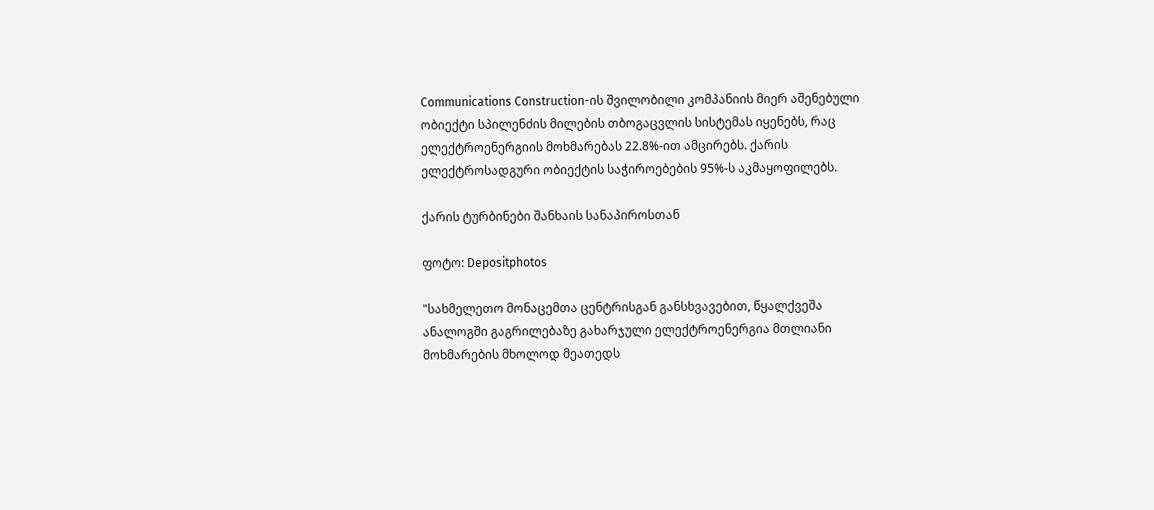Communications Construction-ის შვილობილი კომპანიის მიერ აშენებული ობიექტი სპილენძის მილების თბოგაცვლის სისტემას იყენებს, რაც ელექტროენერგიის მოხმარებას 22.8%-ით ამცირებს. ქარის ელექტროსადგური ობიექტის საჭიროებების 95%-ს აკმაყოფილებს.

ქარის ტურბინები შანხაის სანაპიროსთან

ფოტო: Depositphotos

"სახმელეთო მონაცემთა ცენტრისგან განსხვავებით, წყალქვეშა ანალოგში გაგრილებაზე გახარჯული ელექტროენერგია მთლიანი მოხმარების მხოლოდ მეათედს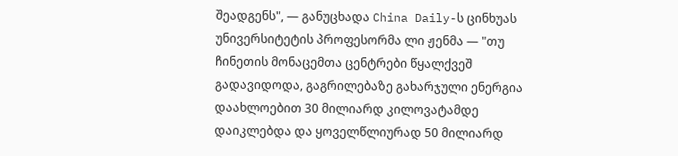შეადგენს", — განუცხადა China Daily-ს ცინხუას უნივერსიტეტის პროფესორმა ლი ჟენმა — "თუ ჩინეთის მონაცემთა ცენტრები წყალქვეშ გადავიდოდა, გაგრილებაზე გახარჯული ენერგია დაახლოებით 30 მილიარდ კილოვატამდე დაიკლებდა და ყოველწლიურად 50 მილიარდ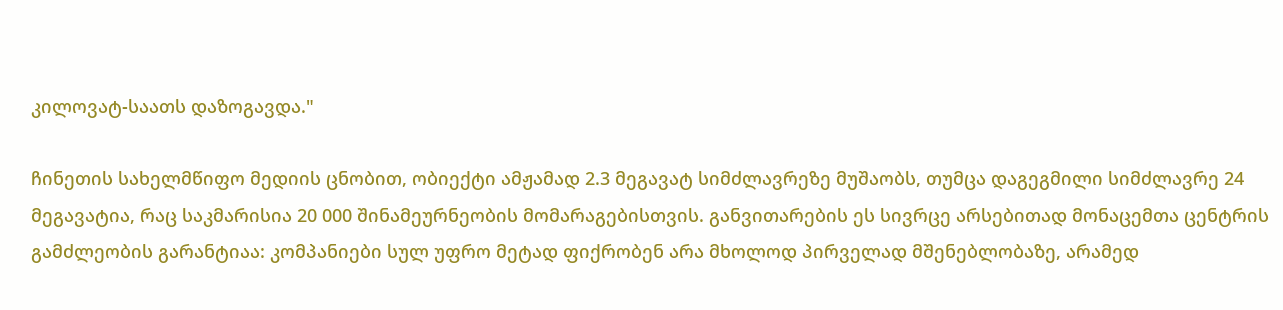კილოვატ-საათს დაზოგავდა."

ჩინეთის სახელმწიფო მედიის ცნობით, ობიექტი ამჟამად 2.3 მეგავატ სიმძლავრეზე მუშაობს, თუმცა დაგეგმილი სიმძლავრე 24 მეგავატია, რაც საკმარისია 20 000 შინამეურნეობის მომარაგებისთვის. განვითარების ეს სივრცე არსებითად მონაცემთა ცენტრის გამძლეობის გარანტიაა: კომპანიები სულ უფრო მეტად ფიქრობენ არა მხოლოდ პირველად მშენებლობაზე, არამედ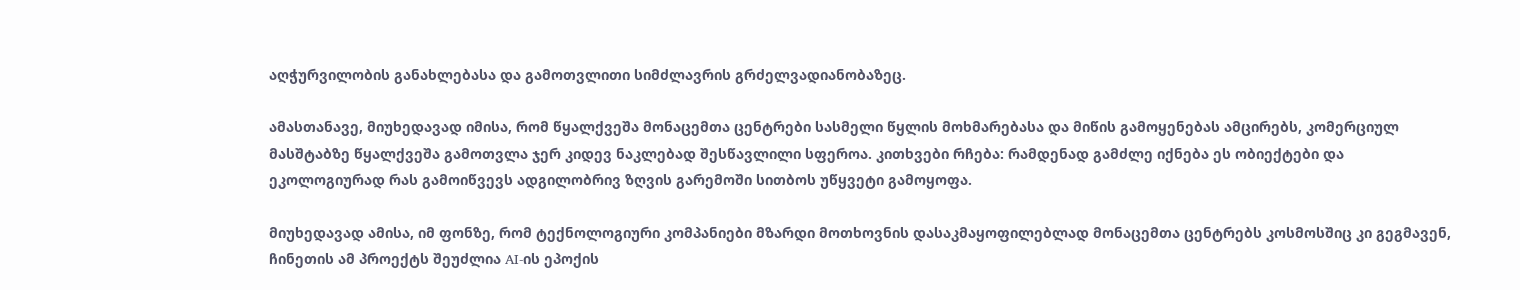აღჭურვილობის განახლებასა და გამოთვლითი სიმძლავრის გრძელვადიანობაზეც.

ამასთანავე, მიუხედავად იმისა, რომ წყალქვეშა მონაცემთა ცენტრები სასმელი წყლის მოხმარებასა და მიწის გამოყენებას ამცირებს, კომერციულ მასშტაბზე წყალქვეშა გამოთვლა ჯერ კიდევ ნაკლებად შესწავლილი სფეროა. კითხვები რჩება: რამდენად გამძლე იქნება ეს ობიექტები და ეკოლოგიურად რას გამოიწვევს ადგილობრივ ზღვის გარემოში სითბოს უწყვეტი გამოყოფა.

მიუხედავად ამისა, იმ ფონზე, რომ ტექნოლოგიური კომპანიები მზარდი მოთხოვნის დასაკმაყოფილებლად მონაცემთა ცენტრებს კოსმოსშიც კი გეგმავენ, ჩინეთის ამ პროექტს შეუძლია AI-ის ეპოქის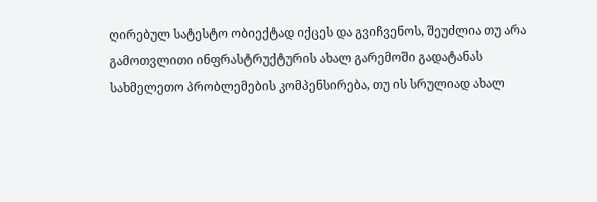ღირებულ სატესტო ობიექტად იქცეს და გვიჩვენოს, შეუძლია თუ არა გამოთვლითი ინფრასტრუქტურის ახალ გარემოში გადატანას სახმელეთო პრობლემების კომპენსირება, თუ ის სრულიად ახალ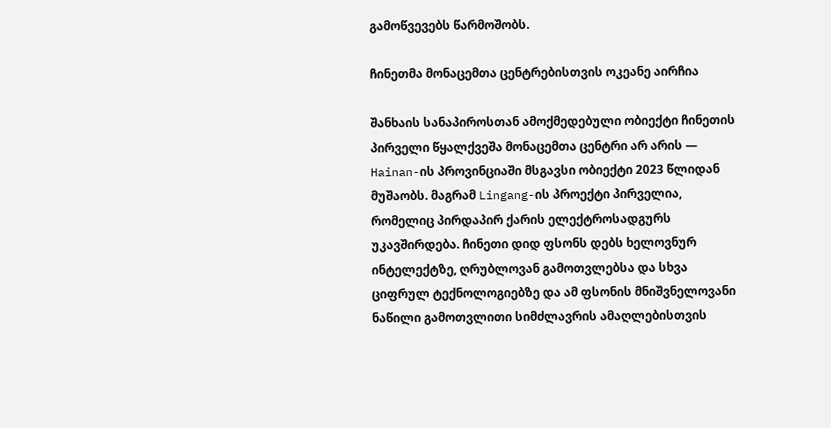გამოწვევებს წარმოშობს.

ჩინეთმა მონაცემთა ცენტრებისთვის ოკეანე აირჩია

შანხაის სანაპიროსთან ამოქმედებული ობიექტი ჩინეთის პირველი წყალქვეშა მონაცემთა ცენტრი არ არის — Hainan-ის პროვინციაში მსგავსი ობიექტი 2023 წლიდან მუშაობს. მაგრამ Lingang-ის პროექტი პირველია, რომელიც პირდაპირ ქარის ელექტროსადგურს უკავშირდება. ჩინეთი დიდ ფსონს დებს ხელოვნურ ინტელექტზე, ღრუბლოვან გამოთვლებსა და სხვა ციფრულ ტექნოლოგიებზე და ამ ფსონის მნიშვნელოვანი ნაწილი გამოთვლითი სიმძლავრის ამაღლებისთვის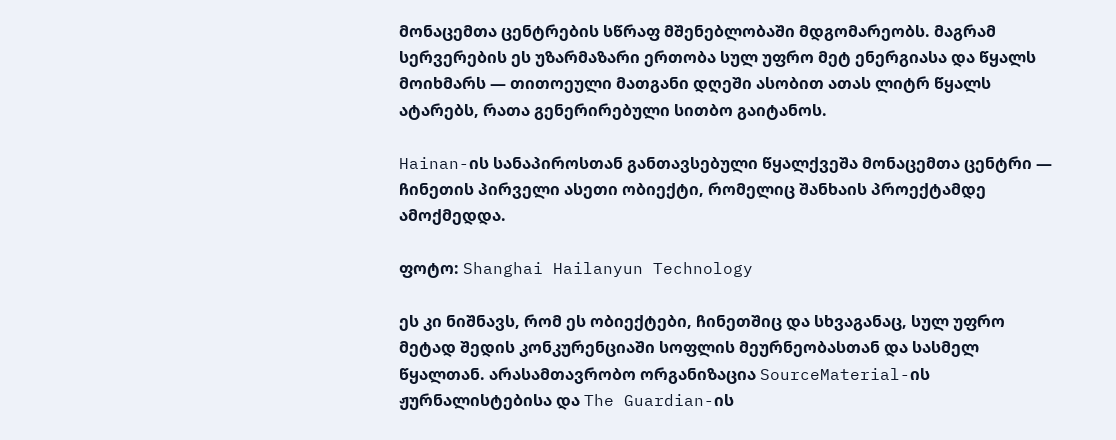მონაცემთა ცენტრების სწრაფ მშენებლობაში მდგომარეობს. მაგრამ სერვერების ეს უზარმაზარი ერთობა სულ უფრო მეტ ენერგიასა და წყალს მოიხმარს — თითოეული მათგანი დღეში ასობით ათას ლიტრ წყალს ატარებს, რათა გენერირებული სითბო გაიტანოს.

Hainan-ის სანაპიროსთან განთავსებული წყალქვეშა მონაცემთა ცენტრი — ჩინეთის პირველი ასეთი ობიექტი, რომელიც შანხაის პროექტამდე ამოქმედდა.

ფოტო: Shanghai Hailanyun Technology

ეს კი ნიშნავს, რომ ეს ობიექტები, ჩინეთშიც და სხვაგანაც, სულ უფრო მეტად შედის კონკურენციაში სოფლის მეურნეობასთან და სასმელ წყალთან. არასამთავრობო ორგანიზაცია SourceMaterial-ის ჟურნალისტებისა და The Guardian-ის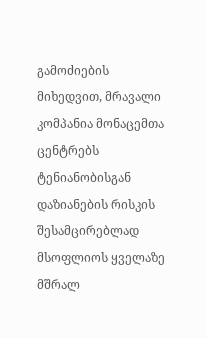გამოძიების მიხედვით, მრავალი კომპანია მონაცემთა ცენტრებს ტენიანობისგან დაზიანების რისკის შესამცირებლად მსოფლიოს ყველაზე მშრალ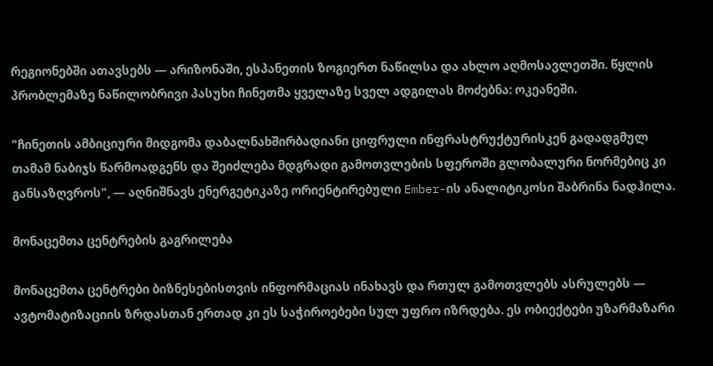რეგიონებში ათავსებს — არიზონაში, ესპანეთის ზოგიერთ ნაწილსა და ახლო აღმოსავლეთში. წყლის პრობლემაზე ნაწილობრივი პასუხი ჩინეთმა ყველაზე სველ ადგილას მოძებნა: ოკეანეში.

"ჩინეთის ამბიციური მიდგომა დაბალნახშირბადიანი ციფრული ინფრასტრუქტურისკენ გადადგმულ თამამ ნაბიჯს წარმოადგენს და შეიძლება მდგრადი გამოთვლების სფეროში გლობალური ნორმებიც კი განსაზღვროს", — აღნიშნავს ენერგეტიკაზე ორიენტირებული Ember-ის ანალიტიკოსი შაბრინა ნადჰილა.

მონაცემთა ცენტრების გაგრილება

მონაცემთა ცენტრები ბიზნესებისთვის ინფორმაციას ინახავს და რთულ გამოთვლებს ასრულებს — ავტომატიზაციის ზრდასთან ერთად კი ეს საჭიროებები სულ უფრო იზრდება. ეს ობიექტები უზარმაზარი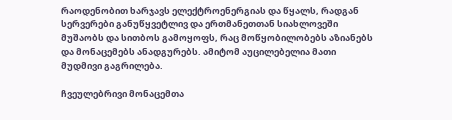რაოდენობით ხარჯავს ელექტროენერგიას და წყალს, რადგან სერვერები განუწყვეტლივ და ერთმანეთთან სიახლოვეში მუშაობს და სითბოს გამოყოფს, რაც მოწყობილობებს აზიანებს და მონაცემებს ანადგურებს. ამიტომ აუცილებელია მათი მუდმივი გაგრილება.

ჩვეულებრივი მონაცემთა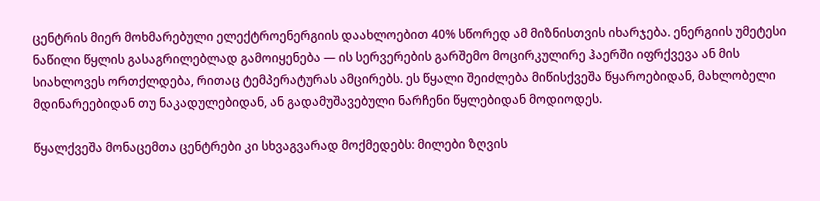ცენტრის მიერ მოხმარებული ელექტროენერგიის დაახლოებით 40% სწორედ ამ მიზნისთვის იხარჯება. ენერგიის უმეტესი ნაწილი წყლის გასაგრილებლად გამოიყენება — ის სერვერების გარშემო მოცირკულირე ჰაერში იფრქვევა ან მის სიახლოვეს ორთქლდება, რითაც ტემპერატურას ამცირებს. ეს წყალი შეიძლება მიწისქვეშა წყაროებიდან, მახლობელი მდინარეებიდან თუ ნაკადულებიდან, ან გადამუშავებული ნარჩენი წყლებიდან მოდიოდეს.

წყალქვეშა მონაცემთა ცენტრები კი სხვაგვარად მოქმედებს: მილები ზღვის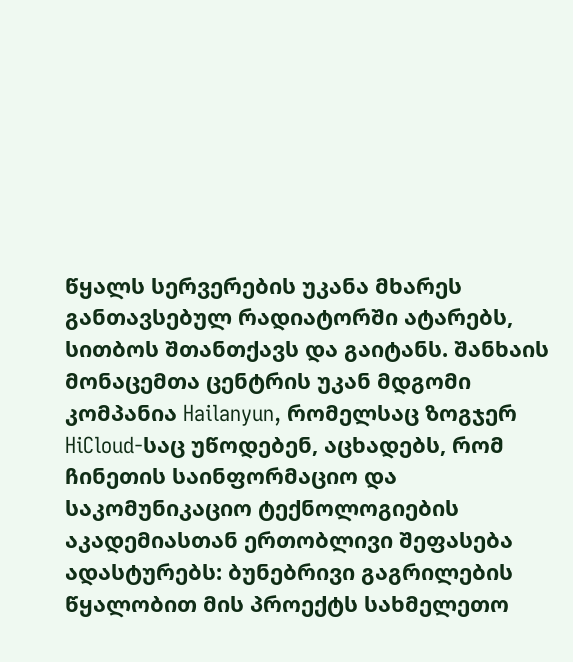წყალს სერვერების უკანა მხარეს განთავსებულ რადიატორში ატარებს, სითბოს შთანთქავს და გაიტანს. შანხაის მონაცემთა ცენტრის უკან მდგომი კომპანია Hailanyun, რომელსაც ზოგჯერ HiCloud-საც უწოდებენ, აცხადებს, რომ ჩინეთის საინფორმაციო და საკომუნიკაციო ტექნოლოგიების აკადემიასთან ერთობლივი შეფასება ადასტურებს: ბუნებრივი გაგრილების წყალობით მის პროექტს სახმელეთო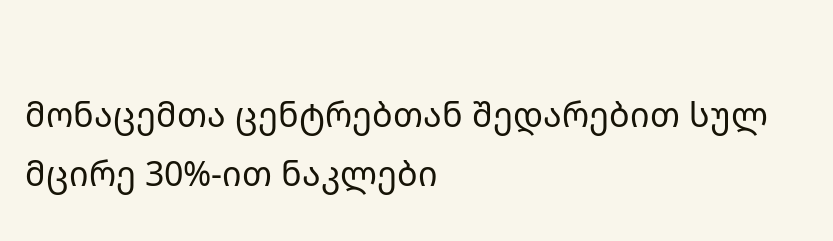მონაცემთა ცენტრებთან შედარებით სულ მცირე 30%-ით ნაკლები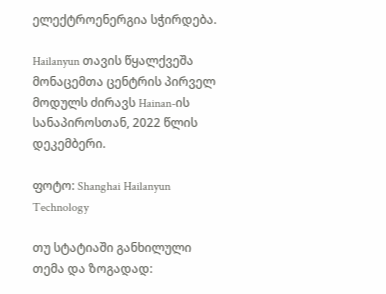ელექტროენერგია სჭირდება.

Hailanyun თავის წყალქვეშა მონაცემთა ცენტრის პირველ მოდულს ძირავს Hainan-ის სანაპიროსთან, 2022 წლის დეკემბერი.

ფოტო: Shanghai Hailanyun Technology

თუ სტატიაში განხილული თემა და ზოგადად: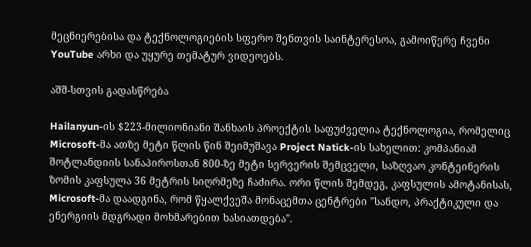მეცნიერებისა და ტექნოლოგიების სფერო შენთვის საინტერესოა, გამოიწერე ჩვენი YouTube არხი და უყურე თემატურ ვიდეოებს.

აშშ-სთვის გადასწრება

Hailanyun-ის $223-მილიონიანი შანხაის პროექტის საფუძველია ტექნოლოგია, რომელიც Microsoft-მა ათზე მეტი წლის წინ შეიმუშავა Project Natick-ის სახელით: კომპანიამ შოტლანდიის სანაპიროსთან 800-ზე მეტი სერვერის შემცველი, საზღვაო კონტეინერის ზომის კაფსულა 36 მეტრის სიღრმეზე ჩაძირა. ორი წლის შემდეგ, კაფსულის ამოტანისას, Microsoft-მა დაადგინა, რომ წყალქვეშა მონაცემთა ცენტრები "სანდო, პრაქტიკული და ენერგიის მდგრადი მოხმარებით ხასიათდება".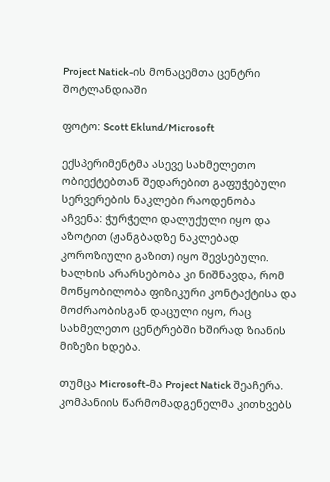Project Natick-ის მონაცემთა ცენტრი შოტლანდიაში

ფოტო: Scott Eklund/Microsoft

ექსპერიმენტმა ასევე სახმელეთო ობიექტებთან შედარებით გაფუჭებული სერვერების ნაკლები რაოდენობა აჩვენა: ჭურჭელი დალუქული იყო და აზოტით (ჟანგბადზე ნაკლებად კოროზიული გაზით) იყო შევსებული. ხალხის არარსებობა კი ნიშნავდა, რომ მოწყობილობა ფიზიკური კონტაქტისა და მოძრაობისგან დაცული იყო, რაც სახმელეთო ცენტრებში ხშირად ზიანის მიზეზი ხდება.

თუმცა Microsoft-მა Project Natick შეაჩერა. კომპანიის წარმომადგენელმა კითხვებს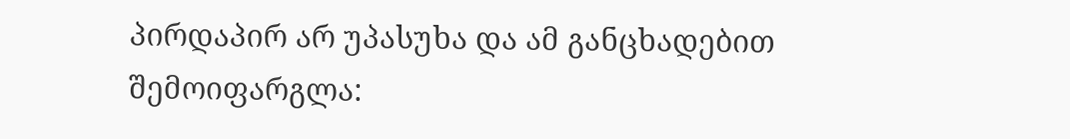პირდაპირ არ უპასუხა და ამ განცხადებით შემოიფარგლა: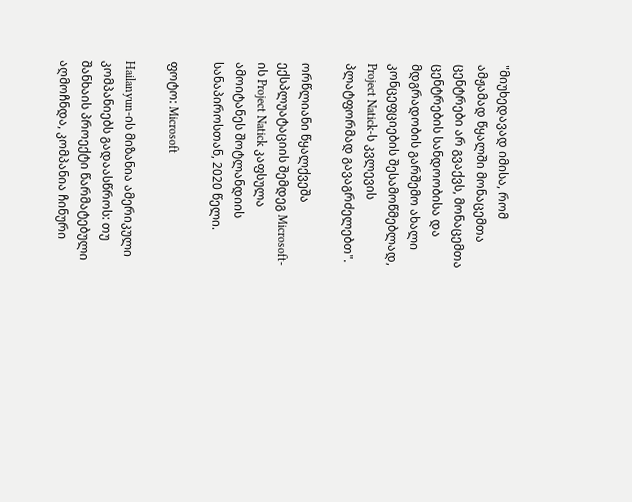"მიუხედავად იმისა, რომ ამჟამად წყალში მონაცემთა ცენტრები არ გვაქვს, მონაცემთა ცენტრების სანდოობისა და მდგრადობის გარშემო ახალი კონცეფციების შესამოწმებლად, Project Natick-ს კვლევის პლატფორმად გავაგრძელებთ".

ორწლიანი წყალქვეშა ექსპლუატაციის შემდეგ Microsoft-ის Project Natick კაფსულა ამოიტანეს შოტლანდიის სანაპიროსთან, 2020 წელი.

ფოტო: Microsoft

Hailanyun-ის მიზანია ამერიკული კომპანიებს გადაასწროს: თუ შანხაის პროექტი წარმატებული აღმოჩნდა, კომპანია ჩინური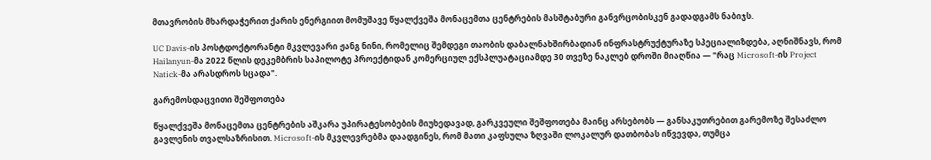მთავრობის მხარდაჭერით ქარის ენერგიით მომუშავე წყალქვეშა მონაცემთა ცენტრების მასშტაბური განვრცობისკენ გადადგამს ნაბიჯს.

UC Davis-ის პოსტდოქტორანტი მკვლევარი ჟანგ ნინი, რომელიც შემდეგი თაობის დაბალნახშირბადიან ინფრასტრუქტურაზე სპეციალიზდება, აღნიშნავს, რომ Hailanyun-მა 2022 წლის დეკემბრის საპილოტე პროექტიდან კომერციულ ექსპლუატაციამდე 30 თვეზე ნაკლებ დროში მიაღწია — "რაც Microsoft-ის Project Natick-მა არასდროს სცადა".

გარემოსდაცვითი შეშფოთება

წყალქვეშა მონაცემთა ცენტრების აშკარა უპირატესობების მიუხედავად, გარკვეული შეშფოთება მაინც არსებობს — განსაკუთრებით გარემოზე შესაძლო გავლენის თვალსაზრისით. Microsoft-ის მკვლევრებმა დაადგინეს, რომ მათი კაფსულა ზღვაში ლოკალურ დათბობას იწვევდა, თუმცა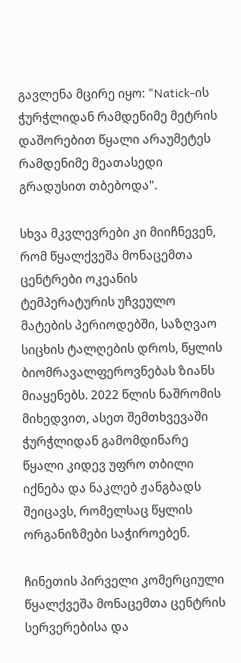გავლენა მცირე იყო: "Natick-ის ჭურჭლიდან რამდენიმე მეტრის დაშორებით წყალი არაუმეტეს რამდენიმე მეათასედი გრადუსით თბებოდა".

სხვა მკვლევრები კი მიიჩნევენ, რომ წყალქვეშა მონაცემთა ცენტრები ოკეანის ტემპერატურის უჩვეულო მატების პერიოდებში, საზღვაო სიცხის ტალღების დროს, წყლის ბიომრავალფეროვნებას ზიანს მიაყენებს. 2022 წლის ნაშრომის მიხედვით, ასეთ შემთხვევაში ჭურჭლიდან გამომდინარე წყალი კიდევ უფრო თბილი იქნება და ნაკლებ ჟანგბადს შეიცავს, რომელსაც წყლის ორგანიზმები საჭიროებენ.

ჩინეთის პირველი კომერციული წყალქვეშა მონაცემთა ცენტრის სერვერებისა და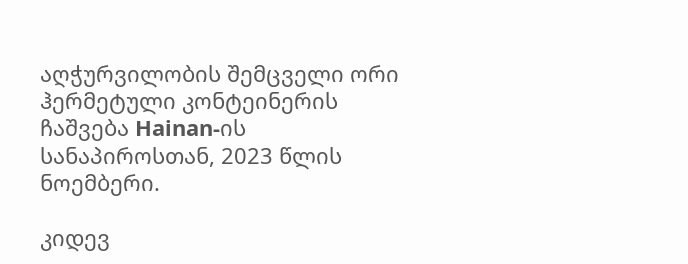აღჭურვილობის შემცველი ორი ჰერმეტული კონტეინერის ჩაშვება Hainan-ის სანაპიროსთან, 2023 წლის ნოემბერი.

კიდევ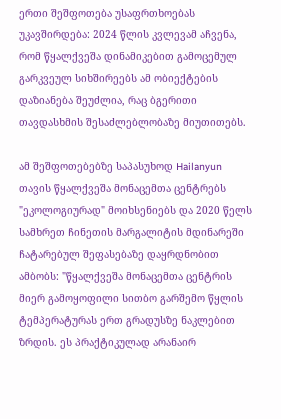ერთი შეშფოთება უსაფრთხოებას უკავშირდება: 2024 წლის კვლევამ აჩვენა, რომ წყალქვეშა დინამიკებით გამოცემულ გარკვეულ სიხშირეებს ამ ობიექტების დაზიანება შეუძლია, რაც ბგერითი თავდასხმის შესაძლებლობაზე მიუთითებს.

ამ შეშფოთებებზე საპასუხოდ Hailanyun თავის წყალქვეშა მონაცემთა ცენტრებს "ეკოლოგიურად" მოიხსენიებს და 2020 წელს სამხრეთ ჩინეთის მარგალიტის მდინარეში ჩატარებულ შეფასებაზე დაყრდნობით ამბობს: "წყალქვეშა მონაცემთა ცენტრის მიერ გამოყოფილი სითბო გარშემო წყლის ტემპერატურას ერთ გრადუსზე ნაკლებით ზრდის. ეს პრაქტიკულად არანაირ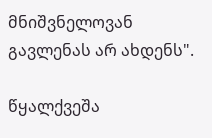მნიშვნელოვან გავლენას არ ახდენს".

წყალქვეშა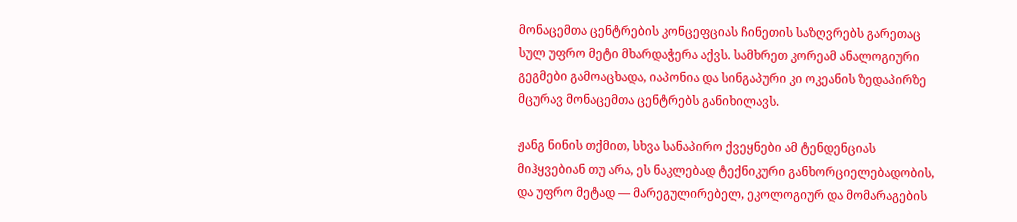მონაცემთა ცენტრების კონცეფციას ჩინეთის საზღვრებს გარეთაც სულ უფრო მეტი მხარდაჭერა აქვს. სამხრეთ კორეამ ანალოგიური გეგმები გამოაცხადა, იაპონია და სინგაპური კი ოკეანის ზედაპირზე მცურავ მონაცემთა ცენტრებს განიხილავს.

ჟანგ ნინის თქმით, სხვა სანაპირო ქვეყნები ამ ტენდენციას მიჰყვებიან თუ არა, ეს ნაკლებად ტექნიკური განხორციელებადობის, და უფრო მეტად — მარეგულირებელ, ეკოლოგიურ და მომარაგების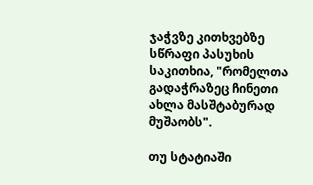ჯაჭვზე კითხვებზე სწრაფი პასუხის საკითხია, "რომელთა გადაჭრაზეც ჩინეთი ახლა მასშტაბურად მუშაობს".

თუ სტატიაში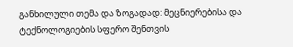განხილული თემა და ზოგადად: მეცნიერებისა და ტექნოლოგიების სფერო შენთვის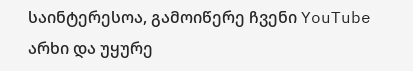საინტერესოა, გამოიწერე ჩვენი YouTube არხი და უყურე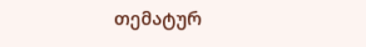თემატურ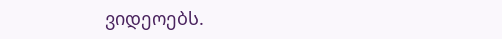ვიდეოებს.